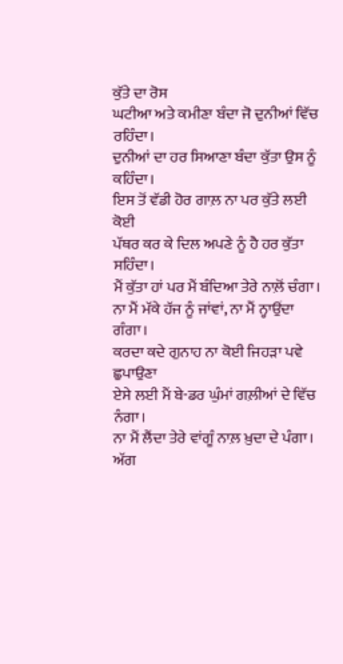ਕੁੱਤੇ ਦਾ ਰੋਸ
ਘਟੀਆ ਅਤੇ ਕਮੀਣਾ ਬੰਦਾ ਜੋ ਦੁਨੀਆਂ ਵਿੱਚ ਰਹਿੰਦਾ।
ਦੁਨੀਆਂ ਦਾ ਹਰ ਸਿਆਣਾ ਬੰਦਾ ਕੁੱਤਾ ਉਸ ਨੂੰ ਕਹਿੰਦਾ।
ਇਸ ਤੋਂ ਵੱਡੀ ਹੋਰ ਗਾਲ਼ ਨਾ ਪਰ ਕੁੱਤੇ ਲਈ ਕੋਈ
ਪੱਥਰ ਕਰ ਕੇ ਦਿਲ ਅਪਣੇ ਨੂੰ ਹੈ ਹਰ ਕੁੱਤਾ ਸਹਿੰਦਾ।
ਮੈਂ ਕੁੱਤਾ ਹਾਂ ਪਰ ਮੈਂ ਬੰਦਿਆ ਤੇਰੇ ਨਾਲ਼ੋਂ ਚੰਗਾ।
ਨਾ ਮੈਂ ਮੱਕੇ ਹੱਜ ਨੂੰ ਜਾਂਵਾਂ, ਨਾ ਮੈਂ ਨ੍ਹਾਉਂਦਾ ਗੰਗਾ।
ਕਰਦਾ ਕਦੇ ਗੁਨਾਹ ਨਾ ਕੋਈ ਜਿਹੜਾ ਪਵੇ ਛੁਪਾਉਣਾ
ਏਸੇ ਲਈ ਮੈਂ ਬੇ-ਡਰ ਘੁੰਮਾਂ ਗਲ਼ੀਆਂ ਦੇ ਵਿੱਚ ਨੰਗਾ।
ਨਾ ਮੈਂ ਲੈਂਦਾ ਤੇਰੇ ਵਾਂਗੂੰ ਨਾਲ਼ ਖ਼ੁਦਾ ਦੇ ਪੰਗਾ।
ਅੱਗ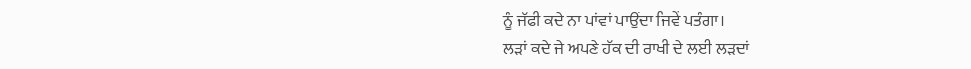ਨੂੰ ਜੱਫੀ ਕਦੇ ਨਾ ਪਾਂਵਾਂ ਪਾਉਂਦਾ ਜਿਵੇਂ ਪਤੰਗਾ।
ਲੜਾਂ ਕਦੇ ਜੇ ਅਪਣੇ ਹੱਕ ਦੀ ਰਾਖੀ ਦੇ ਲਈ ਲੜਦਾਂ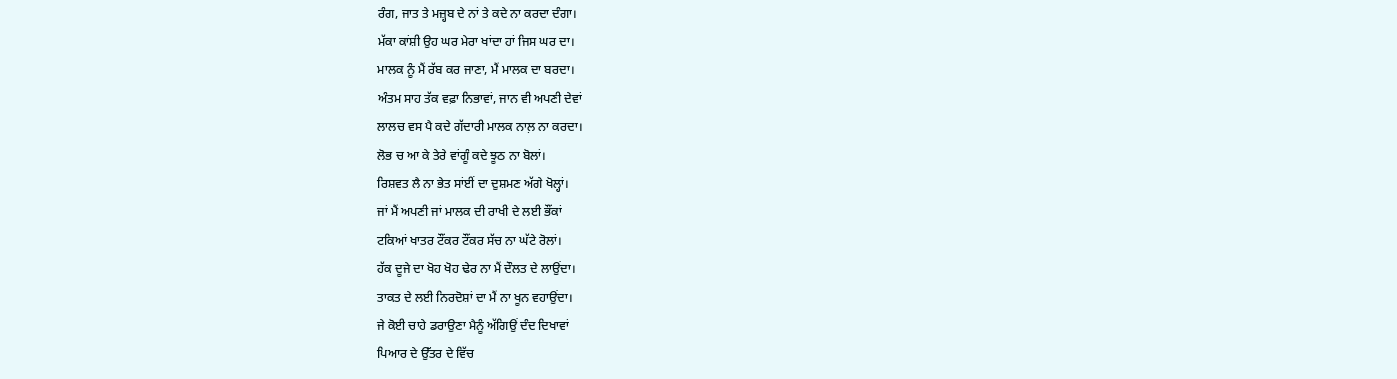ਰੰਗ, ਜਾਤ ਤੇ ਮਜ਼੍ਹਬ ਦੇ ਨਾਂ ਤੇ ਕਦੇ ਨਾ ਕਰਦਾ ਦੰਗਾ।
ਮੱਕਾ ਕਾਂਸ਼ੀ ਉਹ ਘਰ ਮੇਰਾ ਖਾਂਦਾ ਹਾਂ ਜਿਸ ਘਰ ਦਾ।
ਮਾਲਕ ਨੂੰ ਮੈਂ ਰੱਬ ਕਰ ਜਾਣਾ, ਮੈਂ ਮਾਲਕ ਦਾ ਬਰਦਾ।
ਅੰਤਮ ਸਾਹ ਤੱਕ ਵਫ਼ਾ ਨਿਭਾਵਾਂ, ਜਾਨ ਵੀ ਅਪਣੀ ਦੇਵਾਂ
ਲਾਲਚ ਵਸ ਪੈ ਕਦੇ ਗੱਦਾਰੀ ਮਾਲਕ ਨਾਲ਼ ਨਾ ਕਰਦਾ।
ਲੋਭ ਚ ਆ ਕੇ ਤੇਰੇ ਵਾਂਗੂੰ ਕਦੇ ਝੂਠ ਨਾ ਬੋਲਾਂ।
ਰਿਸ਼ਵਤ ਲੈ ਨਾ ਭੇਤ ਸਾਂਈਂ ਦਾ ਦੁਸ਼ਮਣ ਅੱਗੇ ਖੋਲ੍ਹਾਂ।
ਜਾਂ ਮੈਂ ਅਪਣੀ ਜਾਂ ਮਾਲਕ ਦੀ ਰਾਖੀ ਦੇ ਲਈ ਭੌਂਕਾਂ
ਟਕਿਆਂ ਖਾਤਰ ਟੌਂਕਰ ਟੌਂਕਰ ਸੱਚ ਨਾ ਘੱਟੇ ਰੋਲਾਂ।
ਹੱਕ ਦੂਜੇ ਦਾ ਖੋਹ ਖੋਹ ਢੇਰ ਨਾ ਮੈਂ ਦੌਲਤ ਦੇ ਲਾਉਂਦਾ।
ਤਾਕਤ ਦੇ ਲਈ ਨਿਰਦੋਸ਼ਾਂ ਦਾ ਮੈਂ ਨਾ ਖੂਨ ਵਹਾਉਂਦਾ।
ਜੇ ਕੋਈ ਚਾਹੇ ਡਰਾਉਣਾ ਮੈਨੂੰ ਅੱਗਿਉਂ ਦੰਦ ਦਿਖਾਵਾਂ
ਪਿਆਰ ਦੇ ਉੱਤਰ ਦੇ ਵਿੱਚ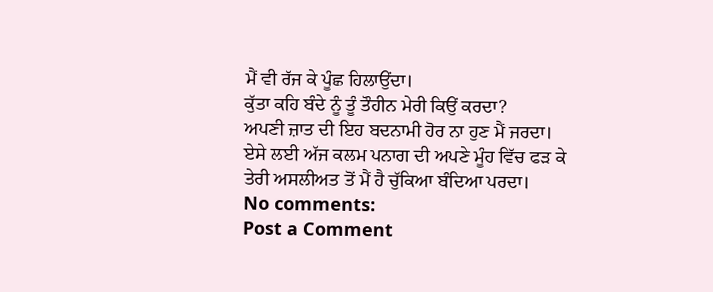ਮੈਂ ਵੀ ਰੱਜ ਕੇ ਪੂੰਛ ਹਿਲਾਉਂਦਾ।
ਕੁੱਤਾ ਕਹਿ ਬੰਦੇ ਨੂੰ ਤੂੰ ਤੌਹੀਨ ਮੇਰੀ ਕਿਉਂ ਕਰਦਾ?
ਅਪਣੀ ਜ਼ਾਤ ਦੀ ਇਹ ਬਦਨਾਮੀ ਹੋਰ ਨਾ ਹੁਣ ਮੈਂ ਜਰਦਾ।
ਏਸੇ ਲਈ ਅੱਜ ਕਲਮ ਪਨਾਗ ਦੀ ਅਪਣੇ ਮੂੰਹ ਵਿੱਚ ਫੜ ਕੇ
ਤੇਰੀ ਅਸਲੀਅਤ ਤੋਂ ਮੈਂ ਹੈ ਚੁੱਕਿਆ ਬੰਦਿਆ ਪਰਦਾ।
No comments:
Post a Comment